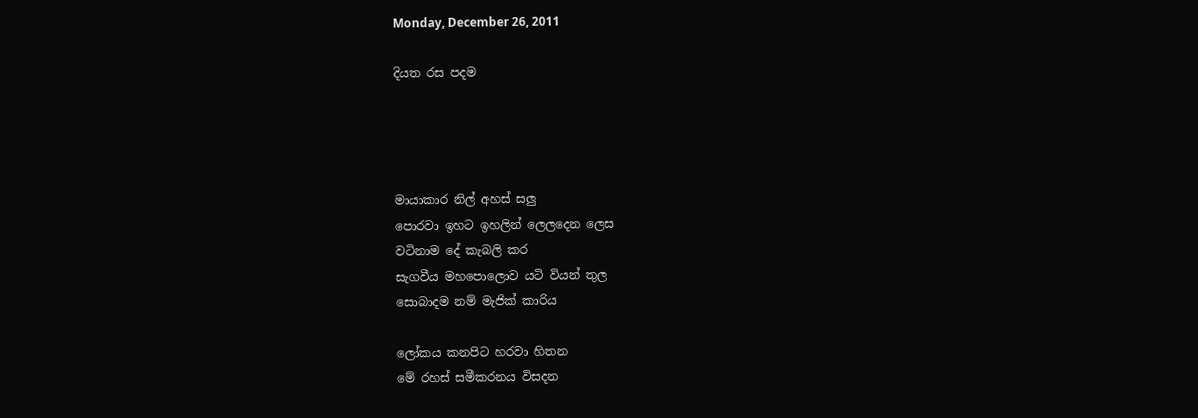Monday, December 26, 2011

දියත රස පදම




මායාකාර නිල් අහස් සලු
පොරවා ඉහට ඉහලින් ලෙලදෙන ලෙස
වටිනාම දේ කැබලි කර
සැගවීය මහපොලොව යටි වියන් තුල
සොබාදම නම් මැජික් කාරිය

ලෝකය කනපිට හරවා හිතන
මේ රහස් සමීකරනය විසදන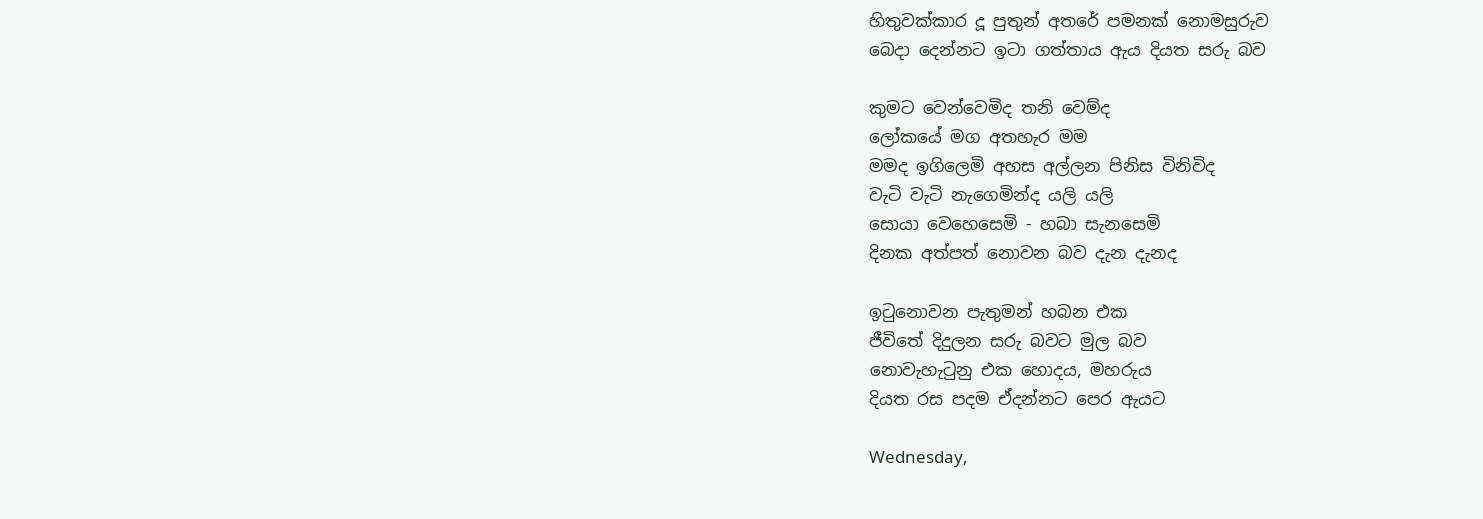හිතුවක්කාර දූ පුතුන් අතරේ පමනක් නොමසුරුව
බෙදා දෙන්නට ඉටා ගත්තාය ඇය දියත සරු බව

කුමට වෙන්වෙමිද තනි වෙම්ද
ලෝකයේ මග අතහැර මම
මමද ඉගිලෙමි අහස අල්ලන පිනිස විනිවිද
වැටි වැටි නැගෙමින්ද යලි යලි
සොයා වෙහෙසෙමි - හබා සැනසෙමි
දිනක අත්පත් නොවන බව දැන දැනද

ඉටුනොවන පැතුමන් හබන එක
ජීවිතේ දිදුලන සරු බවට මුල බව
නොවැහැටුනු එක හොදය, මහරුය
දියත රස පදම ඒදන්නට පෙර ඇයට

Wednesday,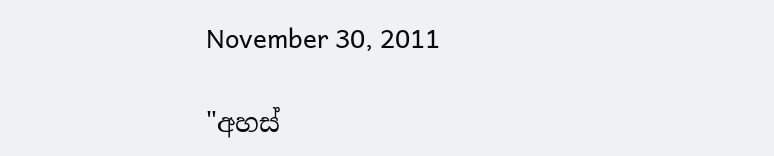November 30, 2011

"අහස්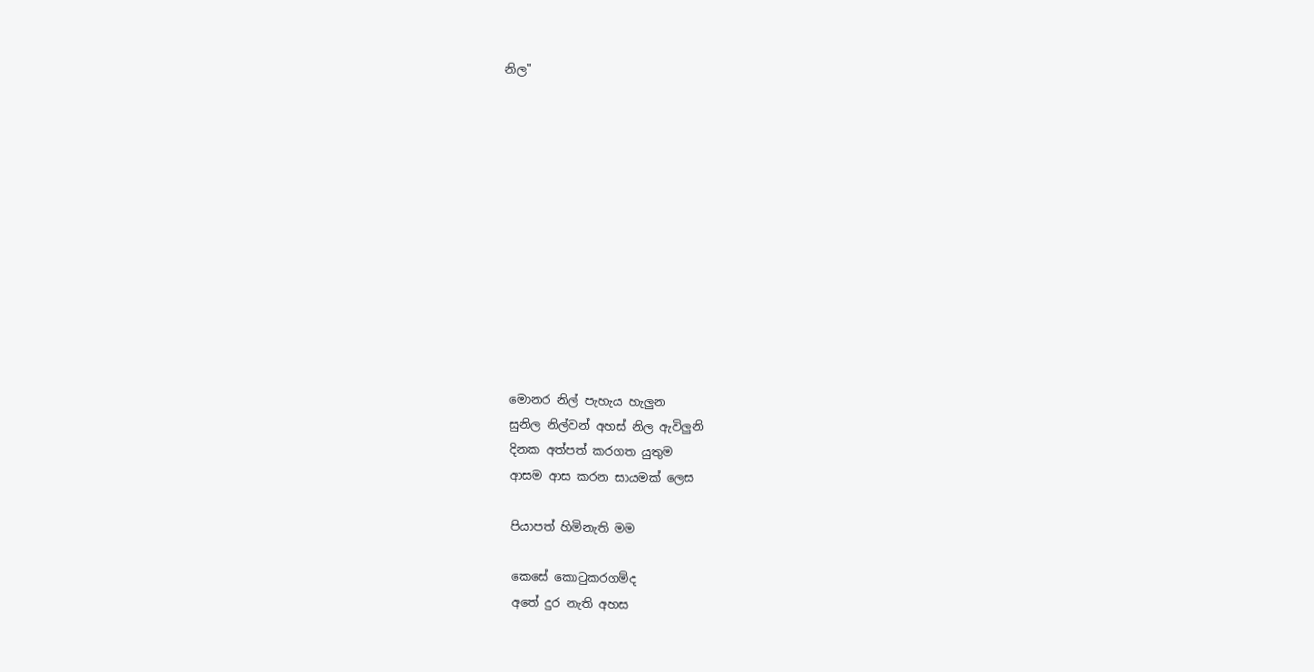නිල"












මොනර නිල් පැහැය හැලුන
සුනිල නිල්වන් අහස් නිල ඇවිලුනි
දිනක අත්පත් කරගත යුතුම
ආසම ආස කරන සායමක් ලෙස

පියාපත් හිමිනැති මම

කෙසේ කොටුකරගම්ද
අතේ දුර නැති අහස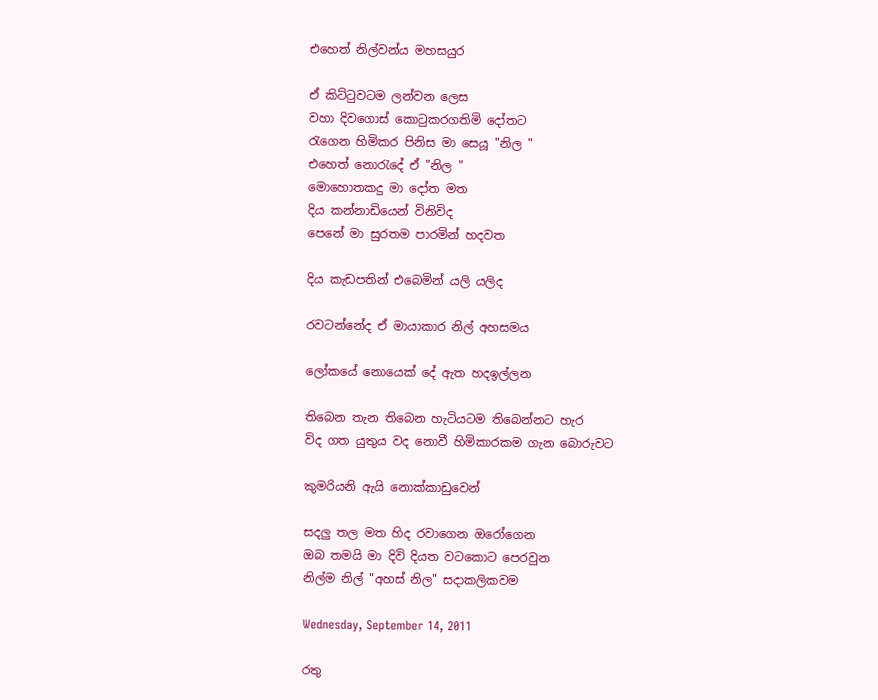එහෙත් නිල්වන්ය මහසයුර

ඒ කිට්ටුවටම ලන්වන ලෙස
වහා දිවගොස් කොටුකරගතිමි දෝතට
රැගෙන හිමිකර පිනිස මා සෙයූ "නිල "
එහෙත් නොරැදේ ඒ "නිල "
මොහොතකදු මා දෝත මත
දිය කන්නාඩියෙන් විනිවිද
පෙනේ මා සුරතම පාරමින් හදවත

දිය කැඩපතින් එබෙමින් යලි යලිද

රවටන්නේද ඒ මායාකාර නිල් අහසමය

ලෝකයේ නොයෙක් දේ ඇත හදඉල්ලන

තිබෙන තැන තිබෙන හැටියටම තිබෙන්නට හැර
විද ගත යුතුය වද නොවී හිමිකාරකම ගැන බොරුවට

කුමරියනි ඇයි නොක්කාඩුවෙන්

සදලු තල මත හිද රවාගෙන ඔරෝගෙන
ඔබ තමයි මා දිවි දියත වටකොට පෙරවුන
නිල්ම නිල් "අහස් නිල" සදාකලිකවම

Wednesday, September 14, 2011

රතු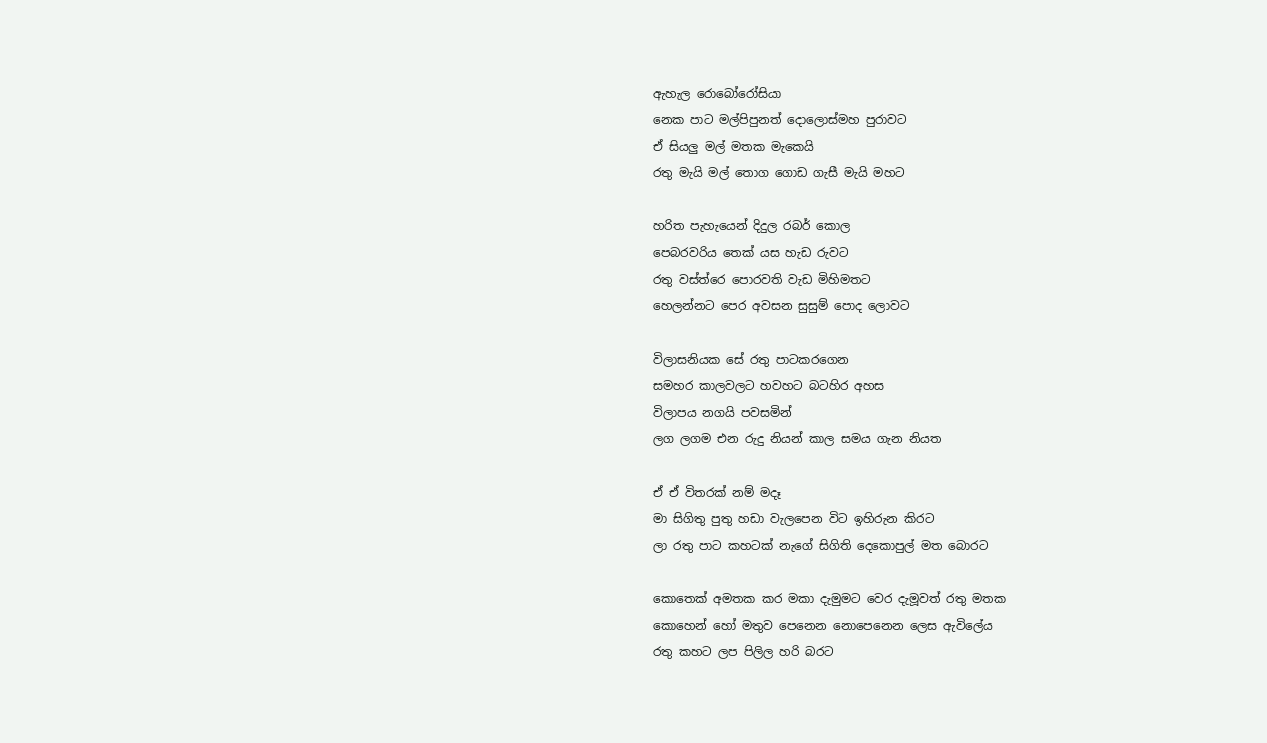ඇහැල රොබෝරෝසියා
නෙක පාට මල්පිපුනත් දොලොස්මහ පුරාවට
ඒ සියලු මල් මතක මැකෙයි
රතු මැයි මල් තොග ගොඩ ගැසී මැයි මහට

හරිත පැහැයෙන් දිදුල රබර් කොල
පෙබරවරිය තෙක් යස හැඩ රුවට
රතු වස්ත්රෙ පොරවති වැඩ මිහිමතට
හෙලන්නට පෙර අවසන සුසුම් පොද ලොවට

විලාසනියක සේ රතු පාටකරගෙන
සමහර කාලවලට හවහට බටහිර අහස
විලාපය නගයි පවසමින්
ලග ලගම එන රුදු නියන් කාල සමය ගැන නියත

ඒ ඒ විතරක් නම් මදෑ
මා සිගිතු පුතු හඩා වැලපෙන විට ඉහිරුන කිරට
ලා රතු පාට කහටක් නැගේ සිගිති දෙකොපුල් මත බොරට

කොතෙක් අමතක කර මකා දැමුමට වෙර දැමූවත් රතු මතක
කොහෙන් හෝ මතුව පෙනෙන නොපෙනෙන ලෙස ඇවිලේය
රතු කහට ලප පිලිල හරි බරට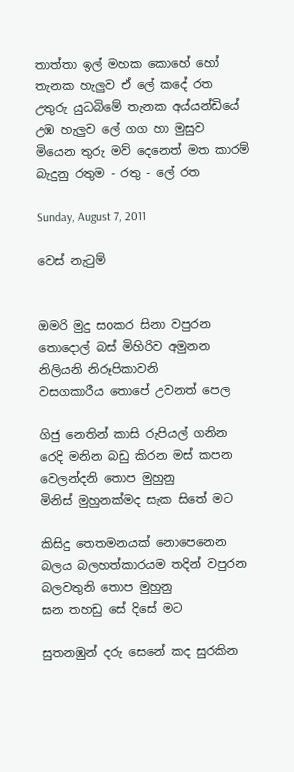තාත්තා ඉල් මහක කොහේ හෝ තැනක හැලුව ඒ ලේ කදේ රත
උතුරු යුධබිමේ තැනක අය්යන්ඩියේ උඹ හැලුව ලේ ගග හා මුසුව
මියෙන තුරු මව් දෙනෙත් මත කාරම් බැදුනු රතුම - රතු - ලේ රත

Sunday, August 7, 2011

වෙස් නැටුම්


ඔමරි මුදු සoකර සිනා වපුරන
තොදොල් බස් මිහිරිව අමුනන
නිලියනි නිරූපිකාවනි
වසගකාරීය තොපේ උවනත් පෙල

ගිජු නෙතින් කාසි රුපියල් ගනින
රෙදි මනින බඩු කිරන මස් කපන
වෙලන්දනි තොප මුහුනු
මිනිස් මුහුනක්මද සැක සිතේ මට

කිසිදු තෙතමනයක් නොපෙනෙන
බලය බලහත්කාරයම තදින් වපුරන
බලවතුනි තොප මුහුනු
ඝන තහඩු සේ දිසේ මට

සුතනඹුන් දරු සෙනේ කද සුරකින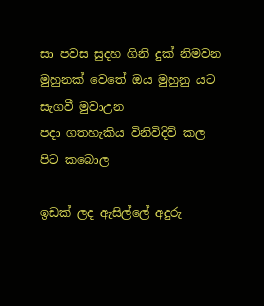සා පවස සුදහ ගිනි දුක් නිමවන
මුහුනක් වෙතේ ඔය මුහුනු යට සැගවී මුවාඋන
පදා ගතහැකිය විනිවිදිව් කල පිට කබොල

ඉඩක් ලද ඇසිල්ලේ අදුරු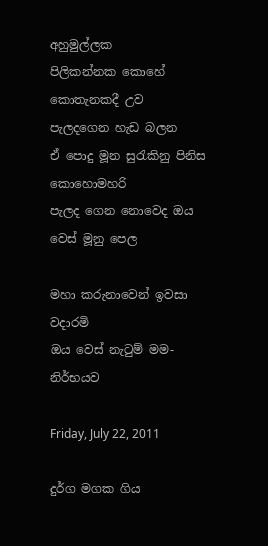අහුමුල්ලක
පිලිකන්නක කොහේ කොතැනකදී උව
පැලදගෙන හැඩ බලන
ඒ පොදු මූන සුරැකිනු පිනිස කොහොමහරි
පැලද ගෙන නොවෙද ඔය වෙස් මූනු පෙල

මහා කරුනාවෙන් ඉවසා වදාරමි
ඔය වෙස් නැටුම් මම- නිර්භයව

Friday, July 22, 2011

දුර්ග මගක ගිය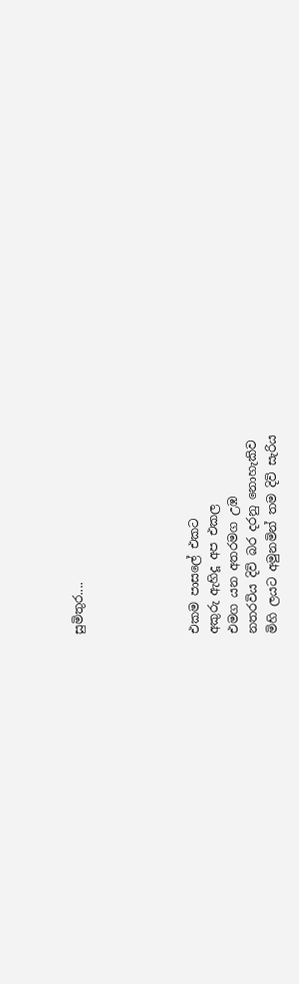සුමිතුර....





එකම පාසලේ එකට
අකුරු ඇහිදූ අප එකල
එමග යන අතරමග උඹ
නතරවිය දිවි බර දරනු නොහැකිව
මිහි ලයට අමුනමින් තම දිවි සැරිය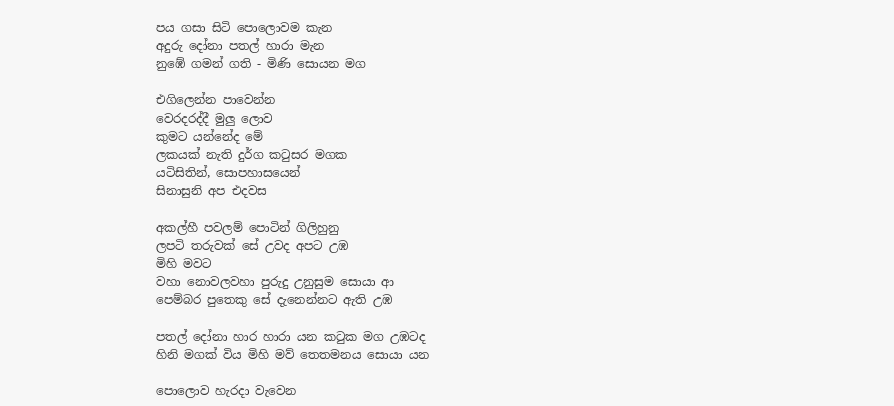පය ගසා සිටි පොලොවම කැන
අදුරු දෝනා පතල් හාරා මැන
නුඹේ ගමන් ගති - මිණි සොයන මග

එගිලෙන්න පාවෙන්න
වෙරදරද්දී මුලු ලොව
කුමට යන්නේද මේ
ලකයක් නැති දුර්ග කටුසර මගක
යටිසිතින්, සොපහාසයෙන්
සිනාසුනි අප එදවස

අකල්හී පවලම් පොටින් ගිලිහුනු
ලපටි තරුවක් සේ උවද අපට උඹ
මිහි මවට
වහා නොවලවහා පුරුදු උනුසුම සොයා ආ
පෙම්බර පුතෙකු සේ දැනෙන්නට ඇති උඹ

පතල් දෝනා හාර හාරා යන කටුක මග උඹටද
හිනි මගක් විය මිහි මව් තෙතමනය සොයා යන

පොලොව හැරදා වැවෙන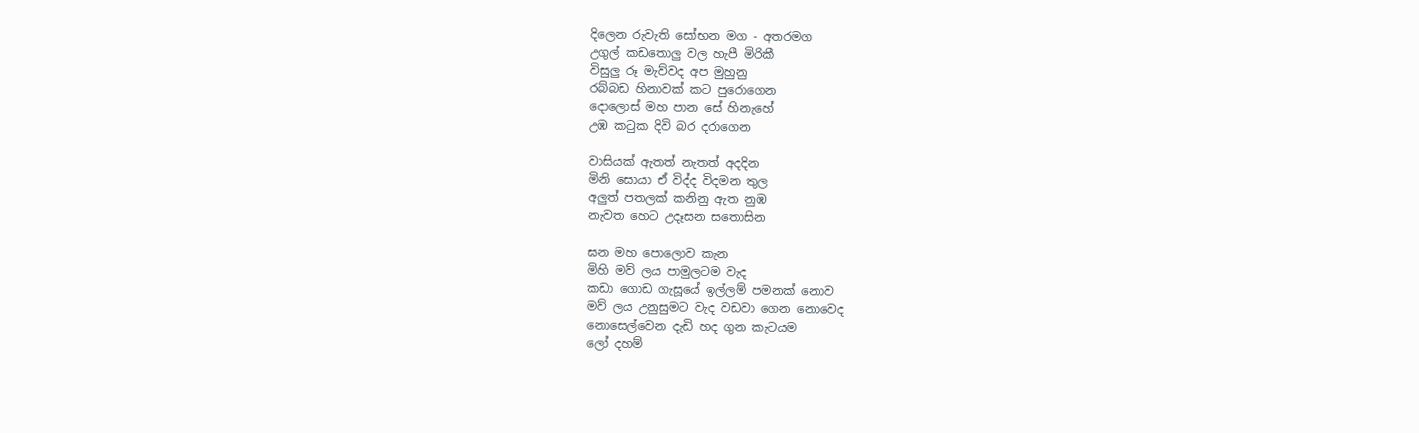දිලෙන රුවැති සෝභන මග - අතරමග
උගුල් කඩතොලු වල හැපී මිරිකී
විසුලු රූ මැව්වද අප මුහුනු
රබ්බඩ හිනාවක් කට පුරොගෙන
දොලොස් මහ පාන සේ හිනැහේ
උඹ කටුක දිවි බර දරාගෙන

වාසියක් ඇතත් නැතත් අදදින
මිනි සොයා ඒ විද්ද විදමන තුල
අලුත් පතලක් කනිනු ඇත නුඹ
නැවත හෙට උදෑසන සතොසින

ඝන මහ පොලොව කැන
මිහි මව් ලය පාමුලටම වැද
කඩා ගොඩ ගැසූයේ ඉල්ලම් පමනක් නොව
මව් ලය උනුසුමට වැද වඩවා ගෙන නොවෙද
නොසෙල්වෙන දැඩි හද ගුන කැටයම
ලෝ දහම්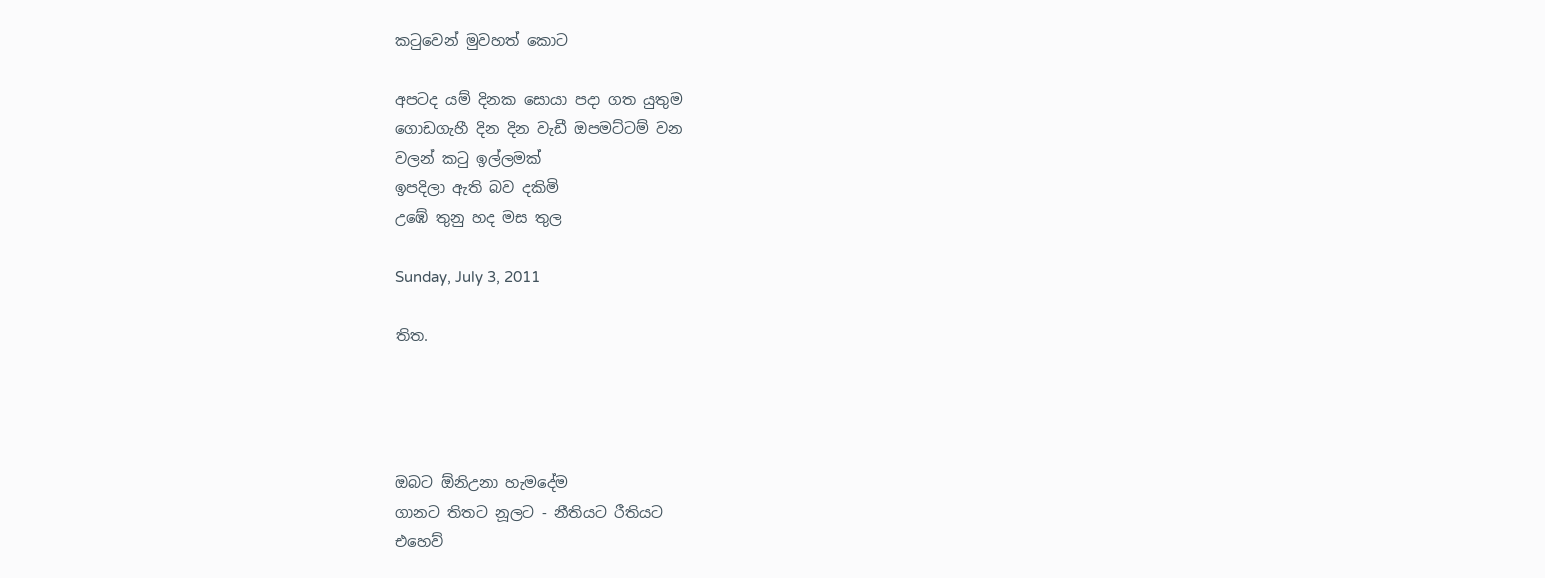කටුවෙන් මුවහත් කොට

අපටද යම් දිනක සොයා පදා ගත යුතුම
ගොඩගැහී දින දින වැඩී ඔපමට්ටම් වන
වලන් කටු ඉල්ලමක්
ඉපදිලා ඇති බව දකිමි
උඹේ තුනු හද මස තුල

Sunday, July 3, 2011

තිත.




ඔබට ඕනිඋනා හැමදේම
ගානට තිතට නූලට - නීතියට රීතියට
එහෙව්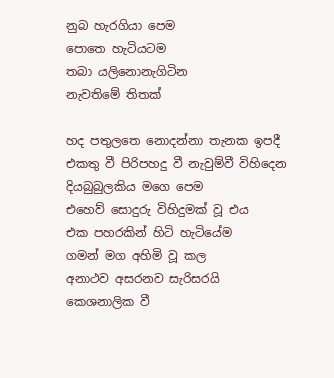නුබ හැරගියා පෙම
පොතෙ හැටියටම
තබා යලිනොනැගිටින
නැවතිමේ තිතක්

හද පතුලතෙ නොදන්නා තැනක ඉපදී
එකතු වී පිරිපහදු වී නැවුම්වී විහිදෙන
දියබුබුලකිය මගෙ පෙම
එහෙව් සොදුරු විහිදුමක් වූ එය
එක පහරකින් හිටි හැටියේම
ගමන් මග අහිමි වූ කල
අනාථව අසරනව සැරිසරයි
කෙශනාලික වී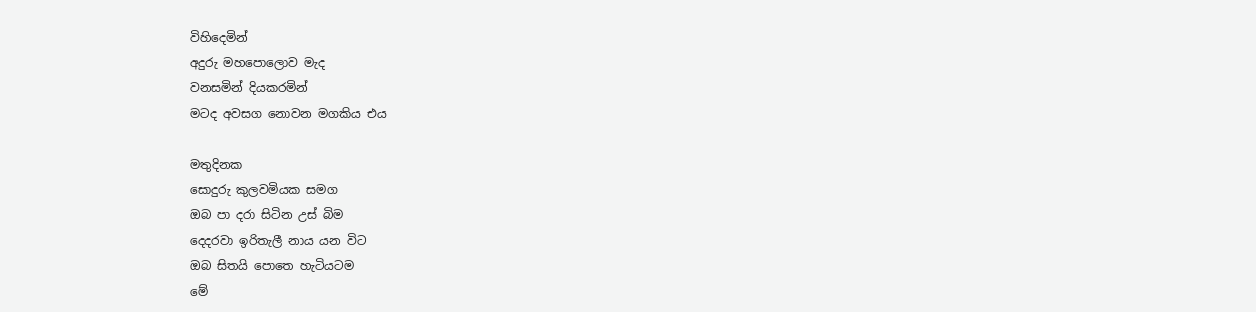විහිදෙමින්
අදුරු මහපොලොව මැද
වනසමින් දියකරමින්
මටද අවසග නොවන මගකිය එය

මතුදිනක
සොදුරු කුලවමියක සමග
ඔබ පා දරා සිටින උස් බිම
දෙදරවා ඉරිතැලී නාය යන විට
ඔබ සිතයි පොතෙ හැටියටම
මේ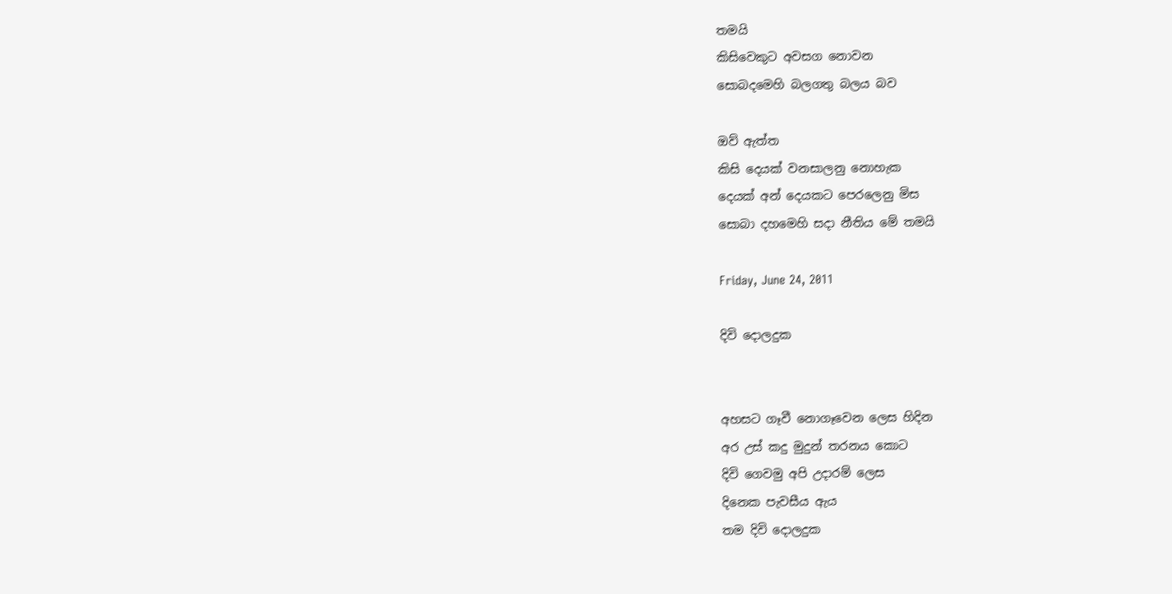තමයි
කිසිවෙකුට අවසග නොවන
සොබදමෙහි බලගතු බලය බව

ඔව් ඇත්ත
කිසි දෙයක් වනසාලනු නොහැක
දෙයක් අන් දෙයකට පෙරලෙනු මිස
සොබා දහමෙහි සදා නීතිය මේ තමයි

Friday, June 24, 2011

දිවි දොලදුක


අහසට ගෑවී නොගෑවෙන ලෙස හිදින
අර උස් කදු මුදුන් තරනය කොට
දිවි ගෙවමු අපි උදාරම් ලෙස
දිනෙක පැවසීය ඇය
තම දිවි දොලදුක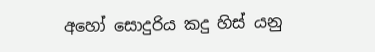අහෝ සොදුරිය කදු හිස් යනු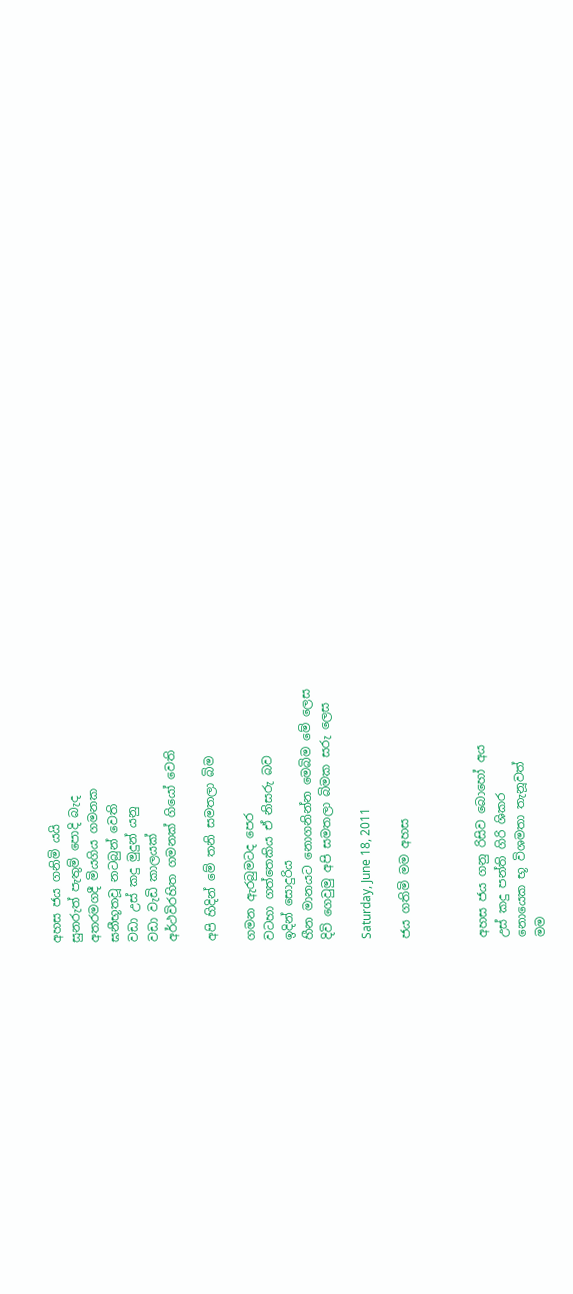අහස ජය ගනිමි යයි
සුනරුත් පැතුම් පොදි බැද
අතරමගදී මියගිය ගමනක
ඝනීභූතවූ නටබුන් වෙති
වඩා උස් කදු මුදුන් යනු
වඩා වැඩි කාලයක්
අර්ථවිරහිත ගමනක් ගියෝ වෙති

අපි හිදින් මේ තනි සමතලා බිම

ගමන ඇරබුමටද පෙර
වටහා ගත්තෙකිය ඒ නිසරු බව
ඉදින් සොදුරිය
හීන මානයට නොගනින්න මෙබිම මේ ලෙස
දිවි ගෙවුමු අපි සමතලා බිමක සරු ලෙස

Saturday, June 18, 2011

ජය ගතිමි මම අහස



අහස ජය ගනු රිසිව බොහෝ අය
උස් කදු පන්ති ගිරි ශිකර
නොයෙක භූ විශමතා තැනූවත්
මම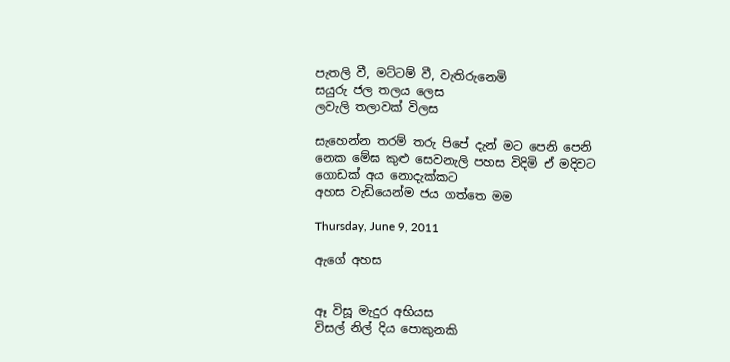පැතලි වී, මට්ටම් වී, වැතිරුනෙමි
සයුරු ජල තලය ලෙස
ලවැලි තලාවක් විලස

සැහෙන්න තරම් තරු පිපේ දැන් මට පෙනි පෙනි
නෙක මේඝ කුළු සෙවනැලි පහස විදිමි ඒ මදිවට
ගොඩක් අය නොදැක්කට
අහස වැඩියෙන්ම ජය ගත්තෙ මම

Thursday, June 9, 2011

ඇගේ අහස


ඈ විසූ මැදුර අභියස
විසල් නිල් දිය පොකුනකි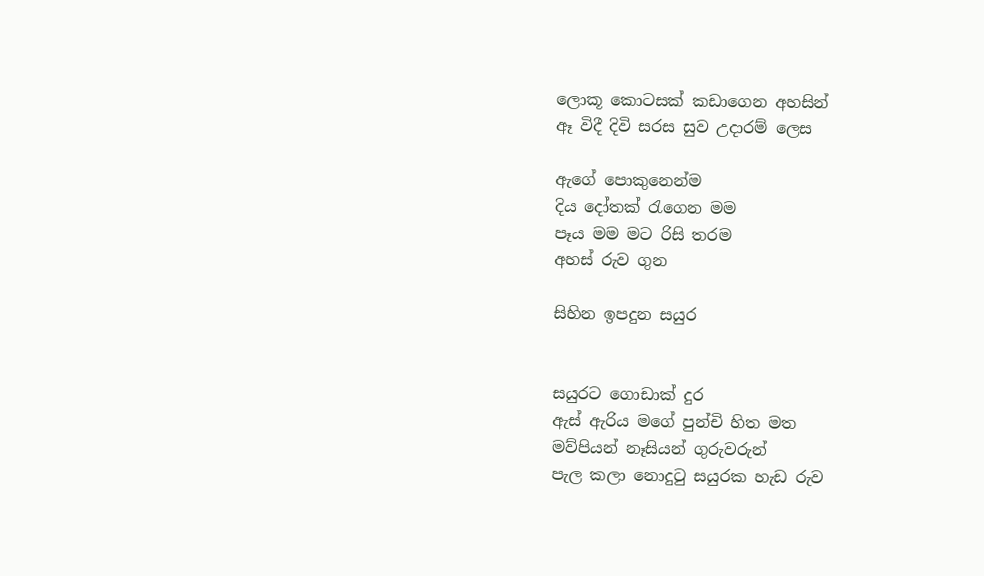ලොකූ කොටසක් කඩාගෙන අහසින්
ඈ විදී දිවි සරස සුව උදාරම් ලෙස

ඇගේ පොකුනෙන්ම
දිය දෝතක් රැගෙන මම
පෑය මම මට රිසි තරම
අහස් රුව ගුන

සිහින ඉපදුන සයුර


සයුරට ගොඩාක් දුර
ඇස් ඇරිය මගේ පුන්චි හිත මත
මව්පියන් නෑසියන් ගුරුවරුන්
පැල කලා නොදුටු සයුරක හැඩ රුව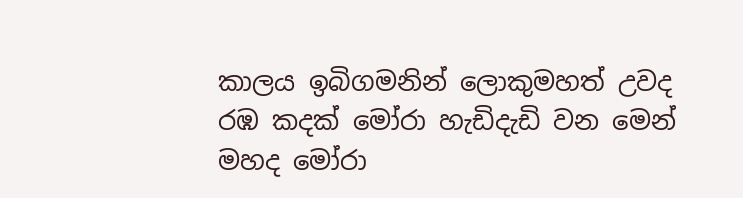කාලය ඉබිගමනින් ලොකුමහත් උවද
රඹ කදක් මෝරා හැඩිදැඩි වන මෙන්
මහද මෝරා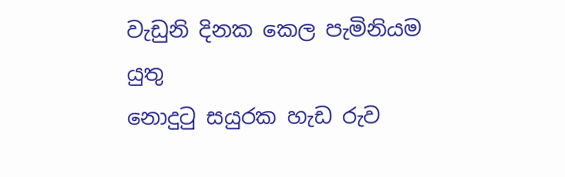වැඩුනි දිනක කෙල පැමිනියම යුතු
නොදුටු සයුරක හැඩ රුව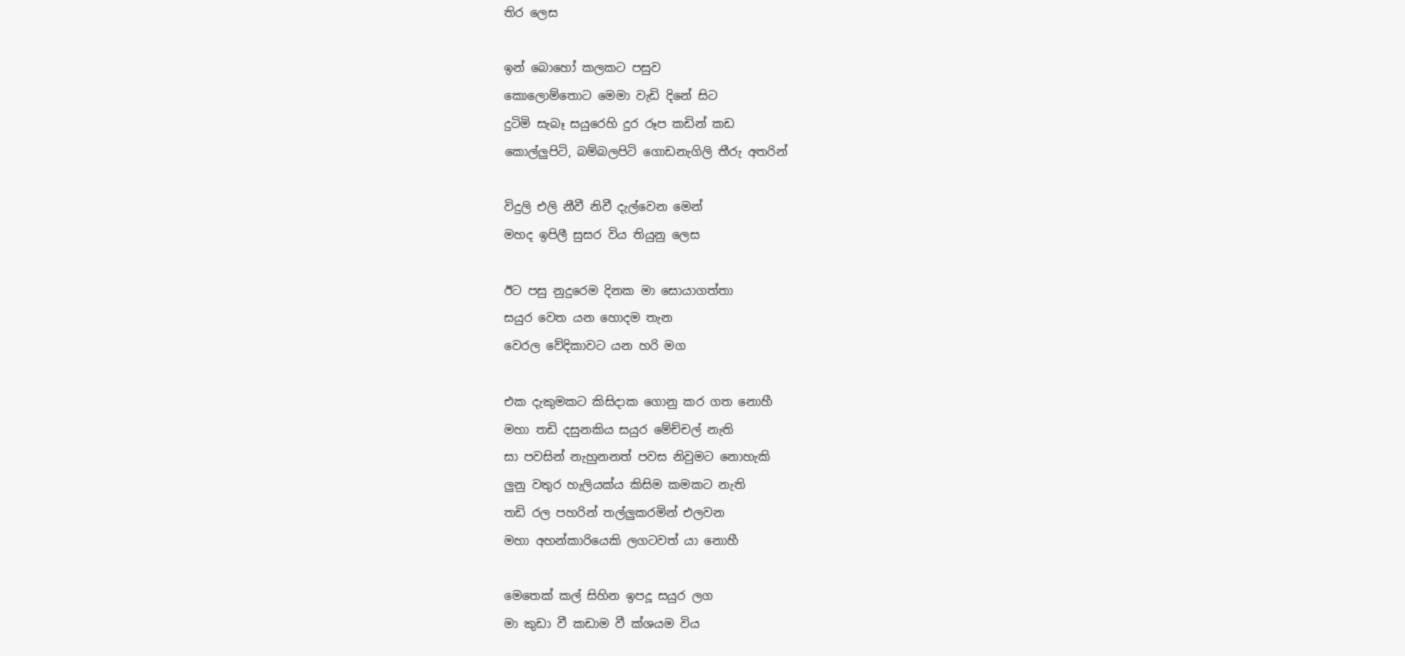තිර ලෙස

ඉන් බොහෝ කලකට පසුව
කොලොම්තොට මෙමා වැඩි දිනේ සිට
දුටිමි සැබෑ සයුරෙහි දුර රූප කඩින් කඩ
කොල්ලුපිටි, බම්බලපිටි ගොඩනැගිලි තීරු අතරින්

විදුලි එලි නීවී නිවී දැල්වෙන මෙන්
මහද ඉපිලී සුසර විය තියුනු ලෙස

ඊට පසු නුදුරෙම දිනක මා සොයාගත්තා
සයුර වෙත යන හොදම තැන
වෙරල වේදිකාවට යන හරි මග

එක දැකුමකට කිසිදාක ගොනු කර ගත නොහී
මහා තඩි දසුනකිය සයුර මේච්චල් නැති
සා පවසින් නැහුනනත් පවස නිවුමට නොහැකි
ලුනු වතුර හැලියක්ය කිසිම කමකට නැති
තඩි රල පහරින් තල්ලුකරමින් එලවන
මහා අහන්කාරියෙකි ලගටවත් යා නොහී

මෙතෙක් කල් සිහින ඉපදූ සයුර ලග
මා කුඩා වී කඩාම වී ක්ශයම විය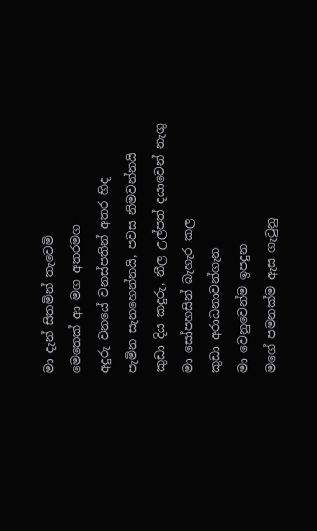මා දැන් සිතමින් තැවෙමි
මෙතෙක් ආ මග අතරමග
අදුරු වනයේ වනස්පතින් අතර හිද
පැමින සැනහෙන්නයි, පවස නිමවන්නයි
කුඩා දිය කදුරු, නීල උල්පත් දයාවෙන් නැගු
මා සෝපහසින් බැහැර කල
කුඩා අරාධනාවන්ගැන
මා වෙනුවෙන්ම ඉපදුන
මගේ පමනක්ම ඇස ගැටුනු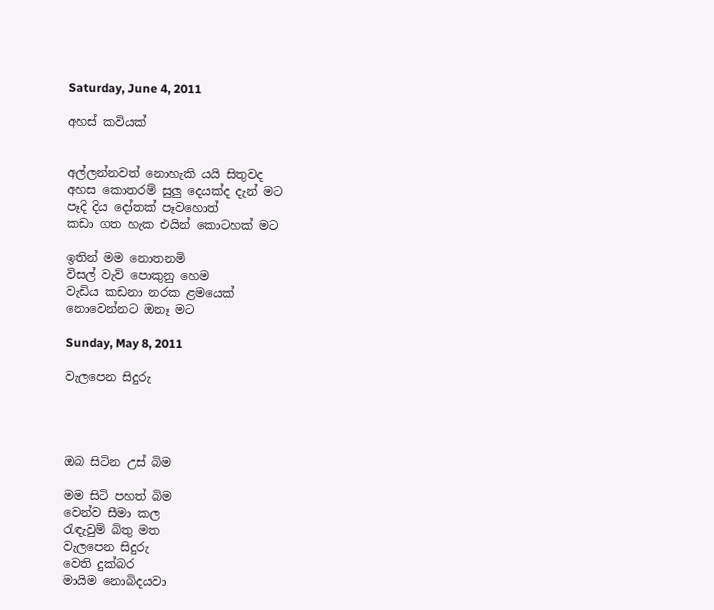Saturday, June 4, 2011

අහස් කවියක්


අල්ලන්නවත් නොහැකි යයි සිතුවද
අහස කොතරම් සුලු දෙයක්ද දැන් මට
පෑදි දිය දෝතක් පෑවහොත්
කඩා ගත හැක එයින් කොටහක් මට

ඉතින් මම නොතනමි
විසල් වැව් පොකුනු හෙම
වැඩිය කඩනා නරක ළමයෙක්
නොවෙන්නට ඔනෑ මට

Sunday, May 8, 2011

වැලපෙන සිදුරු




ඔබ සිටින උස් බිම

මම සිටි පහත් බිම
වෙන්ව සීමා කල
රැඳැවුම් බිතු මත
වැලපෙන සිදුරු
වෙති දුක්බර
මායිම නොබිදයවා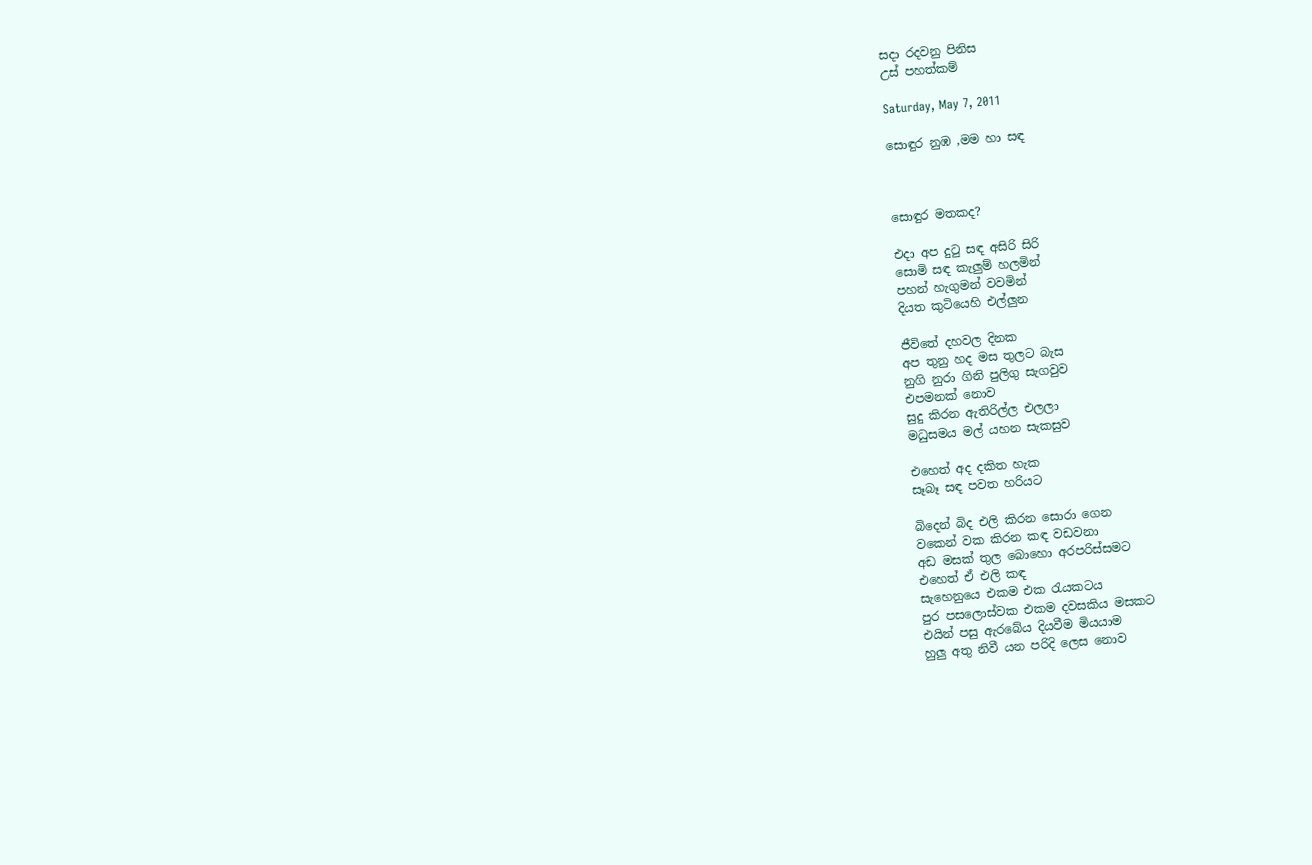සදා රදවනු පිනිස
උස් පහත්කම්

Saturday, May 7, 2011

සොඳුර නුඹ ,මම හා සඳ



සොඳුර මතකද?

එදා අප දුටු සඳ අසිරි සිරි
සොමි සඳ කැලුම් හලමින්
පහන් හැගුමන් වවමින්
දියත කුටියෙහි එල්ලුන

ජීවිතේ දහවල දිනක
අප තුනු හද මස තුලට බැස
නුගි නුරා ගිනි පුලිගු සැගවුව
එපමනක් නොව
සුදු කිරන ඇතිරිල්ල එලලා
මධුසමය මල් යහන සැකසුව

එහෙත් අද දකිත හැක
සෑබෑ සඳ පවත හරියට

බිදෙන් බිද එලි කිරන සොරා ගෙන
වකෙන් වක කිරන කඳ වඩවනා
අඩ මසක් තුල බොහො අරපරිස්සමට
එහෙත් ඒ එලි කඳ
සැහෙනුයෙ එකම එක රැයකටය
පුර පසලොස්වක එකම දවසකිය මසකට
එයින් පසු ඇරබේය දියවීම මියයාම
හුලු අතු නිවී යන පරිදි ලෙස නොව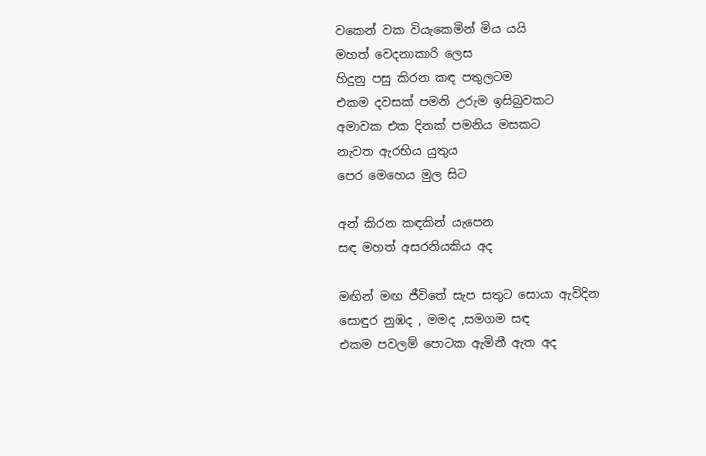වකෙන් වක වියැකෙමින් මිය යයි
මහත් වෙදනාකාරි ලෙස
හිදුනු පසු කිරන කඳ පතුලටම
එකම දවසක් පමනි උරුම ඉසිබුවකට
අමාවක එක දිනක් පමනිය මසකට
නැවත ඇරභිය යුතුය
පෙර මෙහෙය මුල සිට

අන් කිරන කඳකින් යැපෙන
සඳ මහත් අසරනියකිය අද

මඟින් මඟ ජීවිතේ සැප සතුට සොයා ඇවිදින
සොඳුර නුඹද , මමද ,සමගම සඳ
එකම පවලම් පොටක ඇමිනී ඇත අද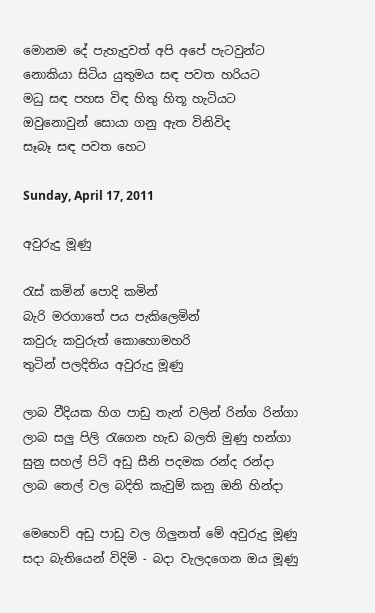මොනම දේ පැහැදුවත් අපි අපේ පැටවුන්ට
නොකියා සිටිය යුතුමය සඳ පවත හරියට
මධු සඳ පහස විඳ හිතු හිතූ හැටියට
ඔවුනොවුන් සොයා ගනු ඇත විනිවිද
සෑබෑ සඳ පවත හෙට

Sunday, April 17, 2011

අවුරුදු මූණු

රැස් කමින් පොදි කමින්
බැරි මරගාතේ පය පැකිලෙමින්
කවුරු කවුරුත් කොහොමහරි
තුටින් පලදිතිය අවුරුදු මූණු

ලාබ වීදියක හිග පාඩු තැන් වලින් රින්ග රින්ගා
ලාබ සලු පිලි රැගෙන හැඩ බලති මුණු හන්ගා
සුනු සහල් පිටි අඩු සීනි පදමක රන්ද රන්දා
ලාබ තෙල් වල බදිති කැවුම් කනු ඔනි හින්දා

මෙහෙව් අඩු පාඩු වල ගිලුනත් මේ අවුරුදු මූණු
සදා බැතියෙන් විදිමි - බදා වැලදගෙන ඔය මූණු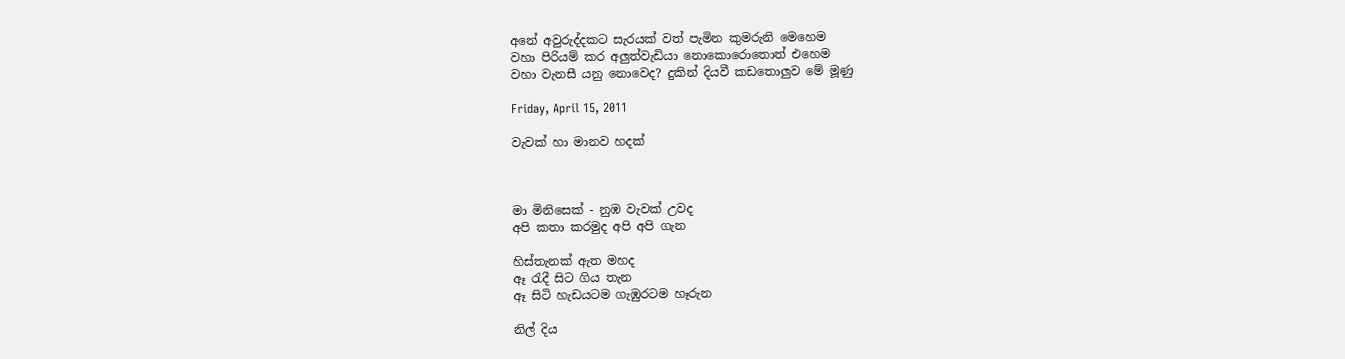අනේ අවුරුද්දකට සැරයක් වත් පැමින කුමරුනි මෙහෙම
වහා පිරියම් කර අලුත්වැඩියා නොකොරොතොත් එහෙම
වහා වැනසී යනු නොවෙද? දුකින් දියවී කඩතොලුව මේ මූණු

Friday, April 15, 2011

වැවක් හා මානව හදක්



මා මිනිසෙක් - නුඹ වැවක් උවද
අපි කතා කරමුද අපි අපි ගැන

හිස්තැනක් ඇත මහද
ඈ රැදී සිට ගිය තැන
ඈ සිටි හැඩයටම ගැඹුරටම හෑරුන

නිල් දිය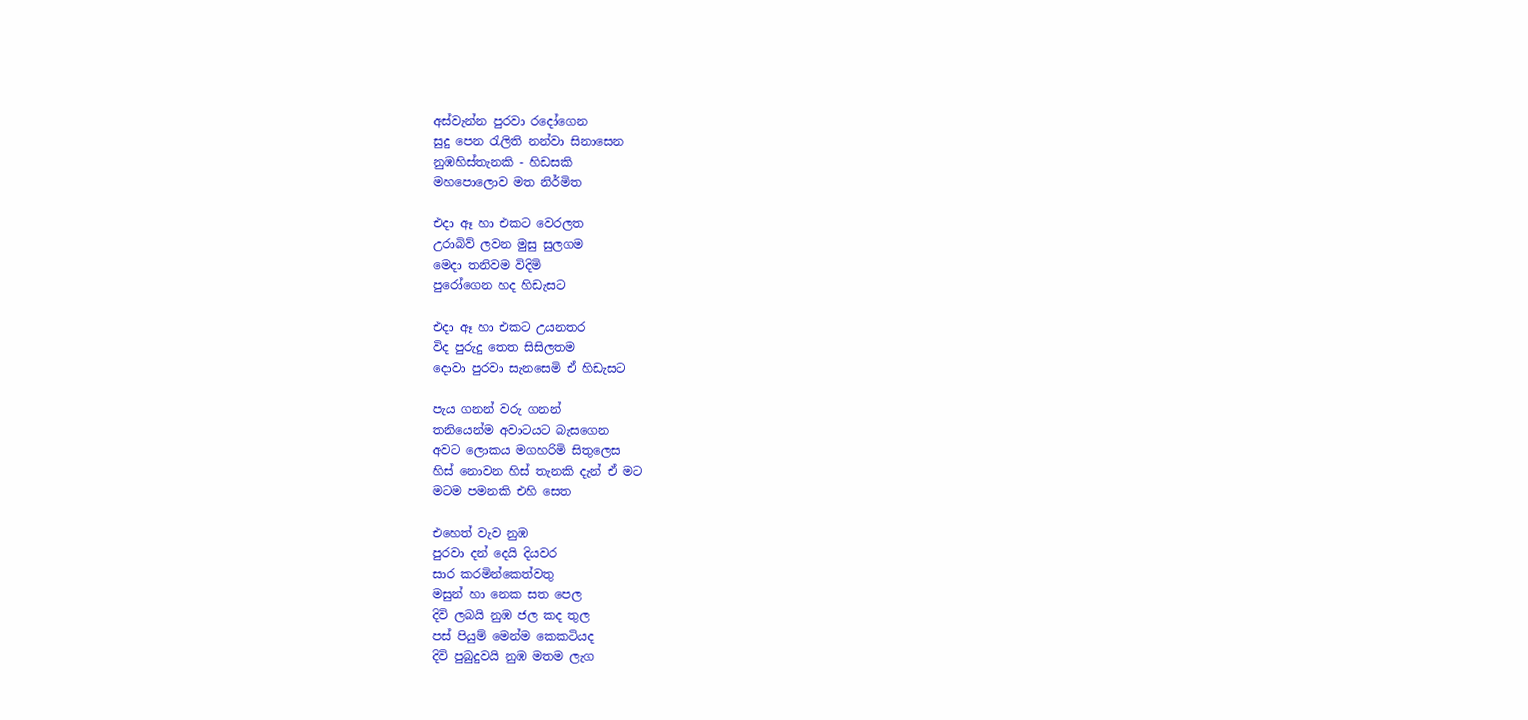අස්වැන්න පුරවා රදෝගෙන
සුදු පෙන රැලිති නන්වා සිනාසෙන
නුඹහිස්තැනකි - හිඩසකි
මහපොලොව මත නිර්මිත

එදා ඈ හා එකට වෙරලත
උරාබිව් ලවන මුසු සුලගම
මෙදා තනිවම විදිමි
පුරෝගෙන හද හිඩැසට

එදා ඈ හා එකට උයනතර
විද පුරුදු තෙත සිසිලතම
දොවා පුරවා සැනසෙමි ඒ හිඩැසට

පැය ගනන් වරු ගනන්
තනියෙන්ම අවාටයට බැසගෙන
අවට ලොකය මගහරිමි සිතුලෙස
හිස් නොවන හිස් තැනකි දැන් ඒ මට
මටම පමනකි එහි සෙත

එහෙත් වැව නුඹ
පුරවා දන් දෙයි දියවර
සාර කරමින්කෙත්වතු
මසුන් හා නෙක සත පෙල
දිවි ලබයි නුඹ ජල කද තුල
පස් පියුම් මෙන්ම කෙකටියද
දිවි පුබුදුවයි නුඹ මතම ලැග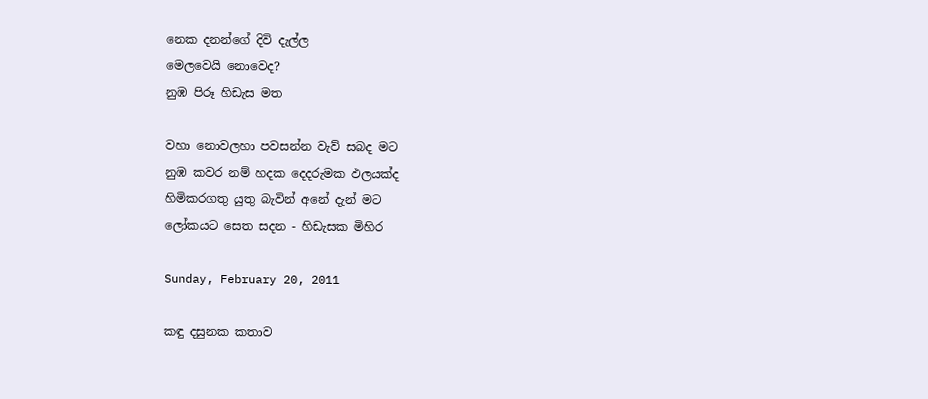නෙක දනන්ගේ දිවි දැල්ල
මෙලවෙයි නොවෙද?
නුඹ පිරූ හිඩැස මත

වහා නොවලහා පවසන්න වැව් සබද මට
නුඹ කවර නම් හදක දෙදරුමක ඵලයක්ද
හිමිකරගතු යුතු බැවින් අනේ දැන් මට
ලෝකයට සෙත සදන - හිඩැසක මිහිර

Sunday, February 20, 2011

කඳු දසුනක කතාව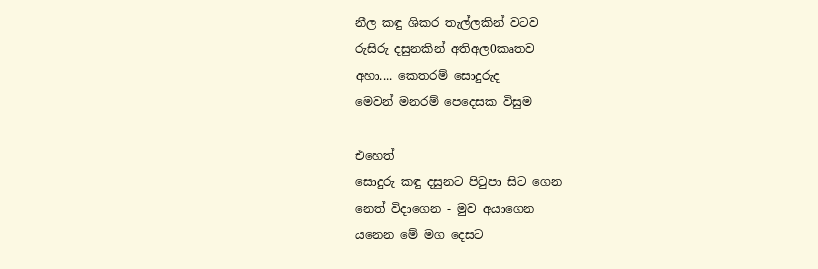නීල කඳු ශිකර තැල්ලකින් වටව
රුසිරු දසුනකින් අතිඅල0කෘතව
අහා.... කෙතරම් සොදුරුද
මෙවන් මනරම් පෙදෙසක විසුම

එහෙත්
සොදුරු කඳු දසුනට පිටුපා සිට ගෙන
නෙත් විදාගෙන - මුව අයාගෙන
යනෙන මේ මග දෙසට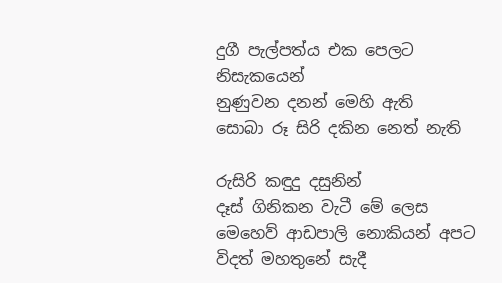දුගී පැල්පත්ය එක පෙලට
නිසැකයෙන්
නුණුවන දනන් මෙහි ඇති
සොබා රූ සිරි දකින නෙත් නැති

රුසිරි කඳුදු දසුනින්
දෑස් ගිනිකන වැටී මේ ලෙස
මෙහෙව් ආඩපාලි නොකියන් අපට
විදත් මහතුනේ සැදී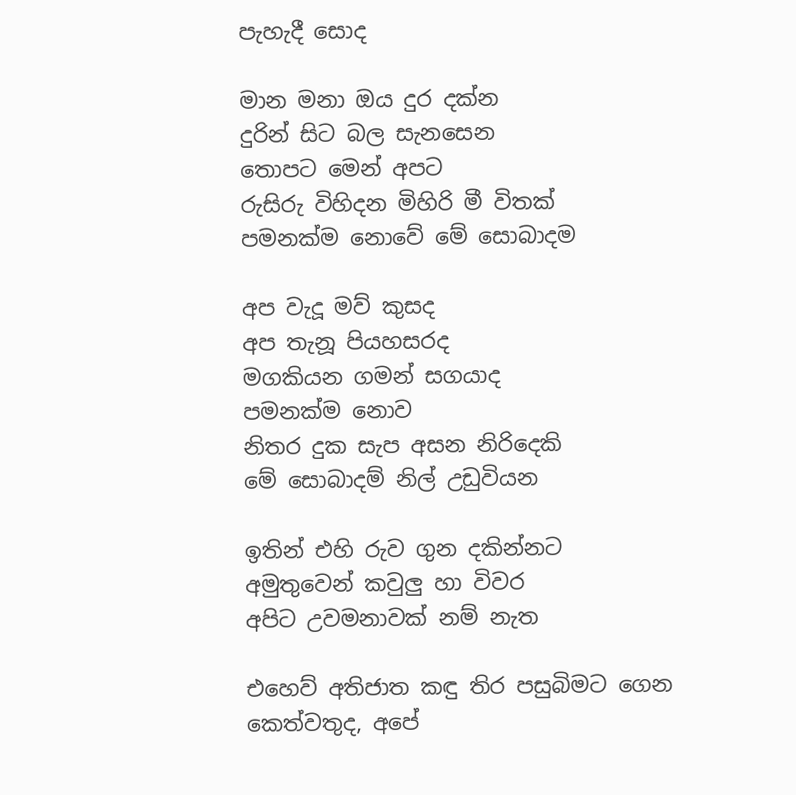පැහැදී සොද

මාන මනා ඔය දුර දක්න
දුරින් සිට බල සැනසෙන
තොපට මෙන් අපට
රුසිරු විහිදන මිහිරි මී විතක්
පමනක්ම නොවේ මේ සොබාදම

අප වැදූ මව් කුසද
අප තැනූ පියහසරද
මගකියන ගමන් සගයාද
පමනක්ම නොව
නිතර දුක සැප අසන නිරිදෙකි
මේ සොබාදම් නිල් උඩුවියන

ඉතින් එහි රුව ගුන දකින්නට
අමුතුවෙන් කවුලු හා විවර
අපිට උවමනාවක් නම් නැත

එහෙව් අතිජාත කඳු තිර පසුබිමට ගෙන
කෙත්වතුද, අපේ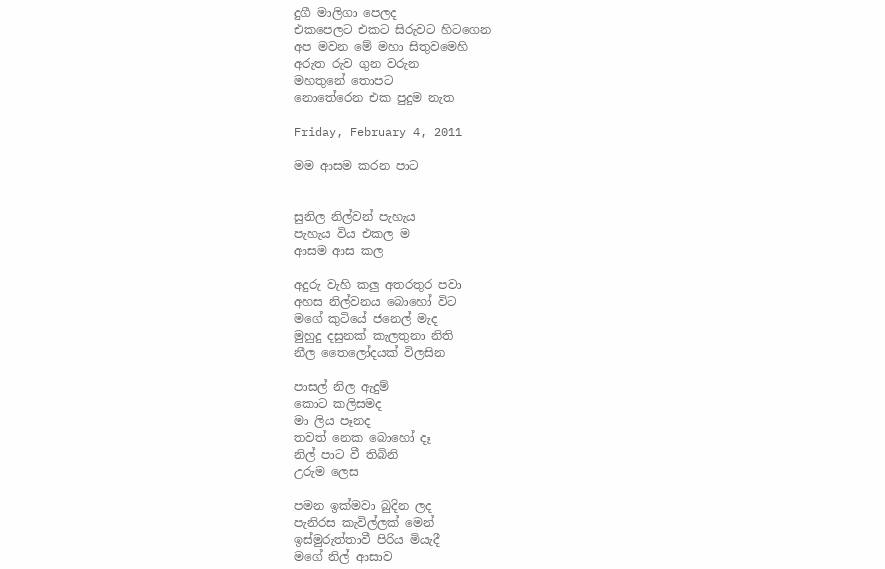දුගී මාලිගා පෙලද
එකපෙලට එකට සිරුවට හිටගෙන
අප මවන මේ මහා සිතුවමෙහි
අරුත රුව ගුන වරුන
මහතුනේ තොපට
නොතේරෙන එක පුදුම නැත

Friday, February 4, 2011

මම ආසම කරන පාට


සුනිල නිල්වන් පැහැය
පැහැය විය එකල ම
ආසම ආස කල

අදුරු වැහි කලු අතරතුර පවා
අහස නිල්වනය බොහෝ විට
මගේ කුටියේ ජනෙල් මැද
මුහුදු දසුනක් කැලතුනා නිති
නීල තෛලෝදයක් විලසින

පාසල් නිල ඇදුම්
කොට කලිසමද
මා ලිය පෑනද
තවත් නෙක බොහෝ දෑ
නිල් පාට වී තිබිනි
උරුම ලෙස

පමන ඉක්මවා බුදින ලද
පැනිරස කැවිල්ලක් මෙන්
ඉස්මුරුත්තාවී පිරිය මියැදී
මගේ නිල් ආසාව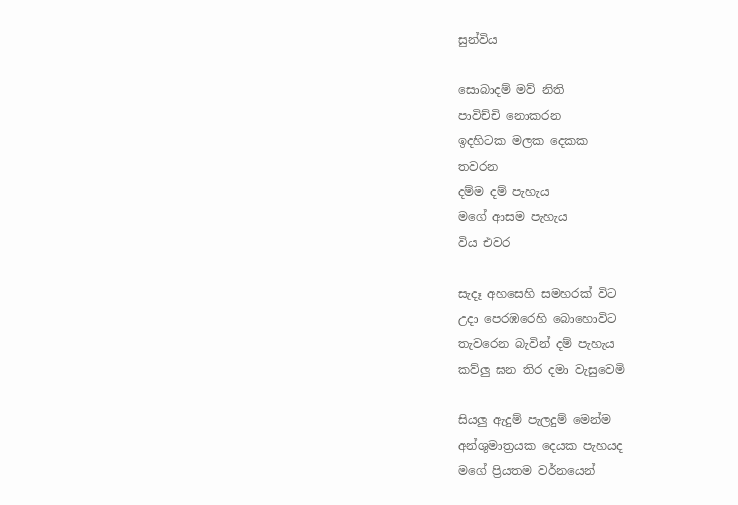සුන්විය

සොබාදම් මව් නිති
පාවිච්චි නොකරන
ඉදහිටක මලක දෙකක
තවරන
දම්ම දම් පැහැය
මගේ ආසම පැහැය
විය එවර

සැදෑ අහසෙහි සමහරක් විට
උදා පෙරඹරෙහි බොහොවිට
තැවරෙන බැවින් දම් පැහැය
කව්ලු ඝන තිර දමා වැසුවෙමි

සියලු ඇදුම් පැලදුම් මෙන්ම
අන්ශුමාත්‍රයක දෙයක පැහයද
මගේ ප්‍රියතම වර්නයෙන්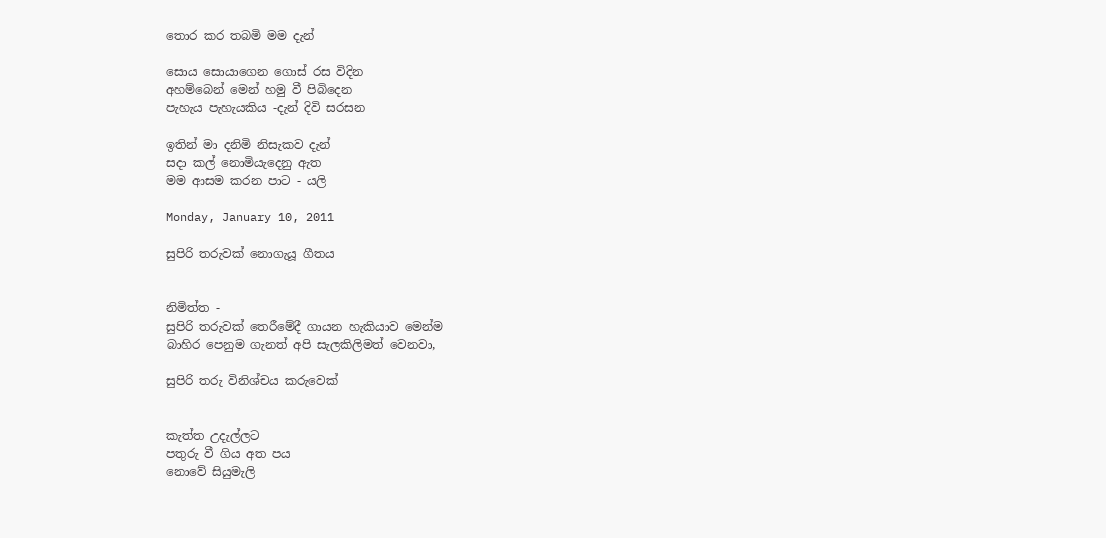තොර කර තබමි මම දැන්

සොය සොයාගෙන ගොස් රස විදින
අහම්බෙන් මෙන් හමු වී පිබිදෙන
පැහැය පැහැයකිය -දැන් දිවි සරසන

ඉතින් මා දනිමි නිසැකව දැන්
සදා කල් නොමියැදෙනු ඇත
මම ආසම කරන පාට - යලි

Monday, January 10, 2011

සුපිරි තරුවක් නොගැයූ ගීතය


නිමිත්ත -
සුපිරි තරුවක් තෙරීමේදී ගායන හැකියාව මෙන්ම
බාහිර පෙනුම ගැනත් අපි සැලකිලිමත් වෙනවා,

සුපිරි තරු විනිශ්චය කරුවෙක්


කැත්ත උදැල්ලට
පතුරු වී ගිය අත පය
නොවේ සියුමැලි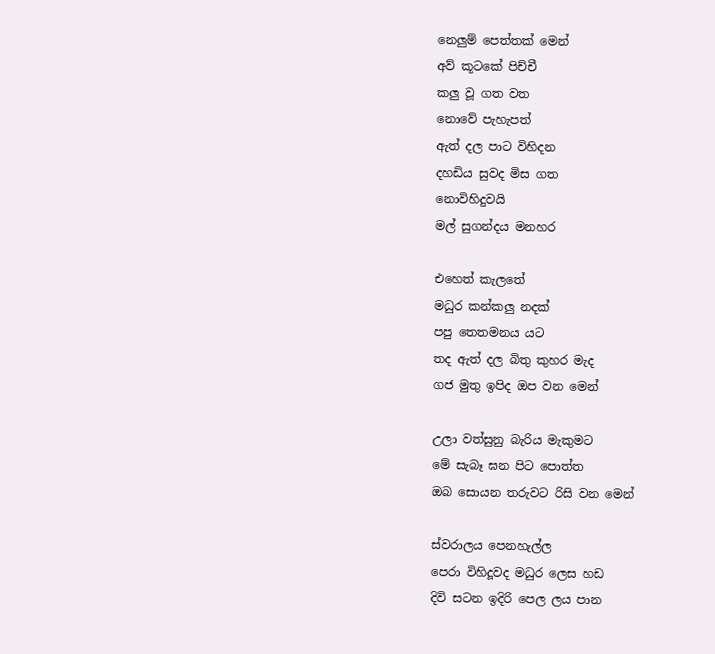නෙලුම් පෙත්තක් මෙන්
අව් කූටකේ පිච්චී
කලු වූ ගත වත
නොවේ පැහැපත්
ඇත් දල පාට විහිදන
දහඩිය සුවද මිස ගත
නොවිහිදුවයි
මල් සුගන්දය මනහර

එහෙත් කැලතේ
මධුර කන්කලු නදක්
පපු තෙතමනය යට
තද ඇත් දල බිතු කුහර මැද
ගජ මුතු ඉපිද ඔප වන මෙන්

උලා වත්සුනු බැරිය මැකුමට
මේ සැබෑ ඝන පිට පොත්ත
ඔබ සොයන තරුවට රිසි වන මෙන්

ස්වරාලය පෙනහැල්ල
පෙරා විහිදූවද මධුර ලෙස හඩ
දිවි සටන ඉදිරි පෙල ලය පාන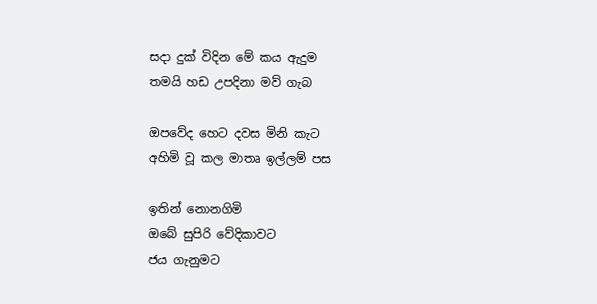සදා දුක් විදින මේ කය ඇදුම
තමයි හඩ උපදිනා මව් ගැබ

ඔපවේද හෙට දවස මිනි කැට
අහිමි වූ කල මාතෘ ඉල්ලම් පස

ඉතින් නොනගිමි
ඔබේ සුපිරි වේදිකාවට
ජය ගැනුමට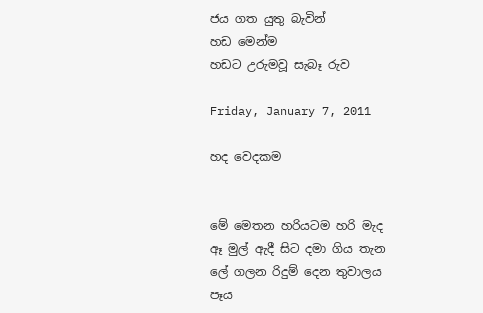ජය ගත යුතු බැවින්
හඩ මෙන්ම
හඩට උරුමවූ සැබෑ රුව

Friday, January 7, 2011

හද වෙදකම


මේ මෙතන හරියටම හරි මැද
ඈ මුල් ඇදී සිට දමා ගිය තැන
ලේ ගලන රිදුම් දෙන තුවාලය
පෑය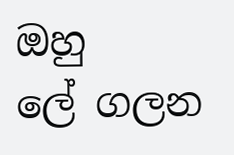ඔහු
ලේ ගලන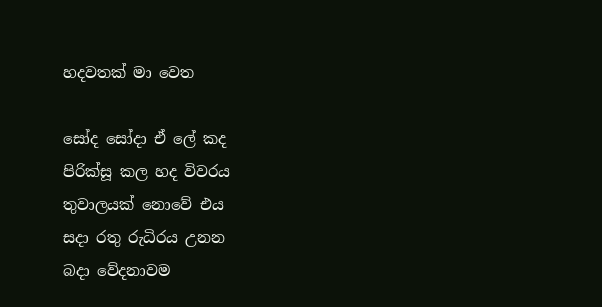හදවතක් මා වෙත

සෝද සෝදා ඒ ලේ කද
පිරික්සූ කල හද විවරය
තුවාලයක් නොවේ එය
සදා රතු රුධිරය උනන
බදා වේදනාවම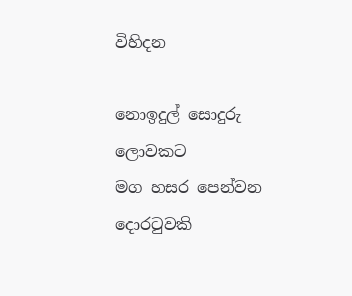විහිදන

නොඉදුල් සොදුරු
ලොවකට
මග හසර පෙන්වන
දොරටුවකි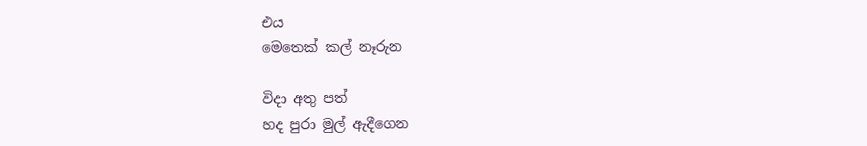එය
මෙතෙක් කල් නෑරුන

විදා අතු පත්
හද පුරා මුල් ඇදීගෙන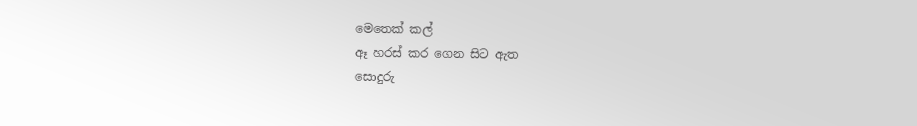මෙතෙක් කල්
ඈ හරස් කර ගෙන සිට ඇත
සොදුරු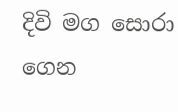දිවි මග සොරා ගෙන